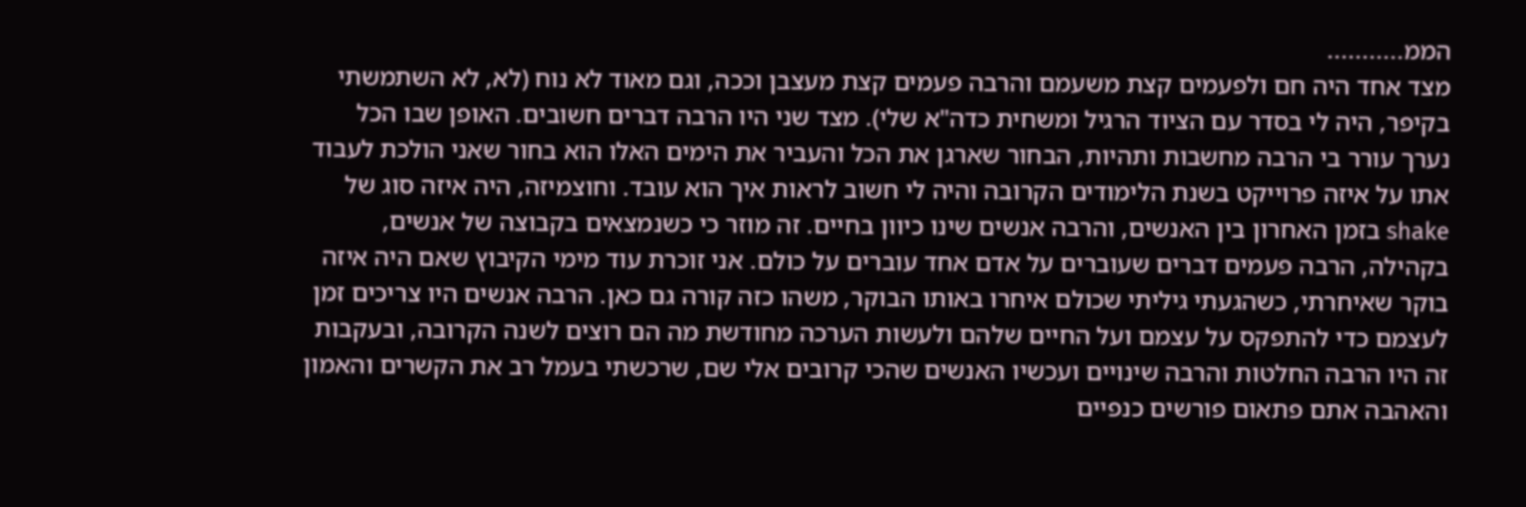הממ...........
מצד אחד היה חם ולפעמים קצת משעמם והרבה פעמים קצת מעצבן וככה, וגם מאוד לא נוח (לא, לא השתמשתי בקיפר, היה לי בסדר עם הציוד הרגיל ומשחית כדה"א שלי). מצד שני היו הרבה דברים חשובים. האופן שבו הכל נערך עורר בי הרבה מחשבות ותהיות, הבחור שארגן את הכל והעביר את הימים האלו הוא בחור שאני הולכת לעבוד אתו על איזה פרוייקט בשנת הלימודים הקרובה והיה לי חשוב לראות איך הוא עובד. וחוצמיזה, היה איזה סוג של shake בזמן האחרון בין האנשים, והרבה אנשים שינו כיוון בחיים. זה מוזר כי כשנמצאים בקבוצה של אנשים, בקהילה, הרבה פעמים דברים שעוברים על אדם אחד עוברים על כולם. אני זוכרת עוד מימי הקיבוץ שאם היה איזה בוקר שאיחרתי, כשהגעתי גיליתי שכולם איחרו באותו הבוקר, משהו כזה קורה גם כאן. הרבה אנשים היו צריכים זמן לעצמם כדי להתפקס על עצמם ועל החיים שלהם ולעשות הערכה מחודשת מה הם רוצים לשנה הקרובה, ובעקבות זה היו הרבה החלטות והרבה שינויים ועכשיו האנשים שהכי קרובים אלי שם, שרכשתי בעמל רב את הקשרים והאמון והאהבה אתם פתאום פורשים כנפיים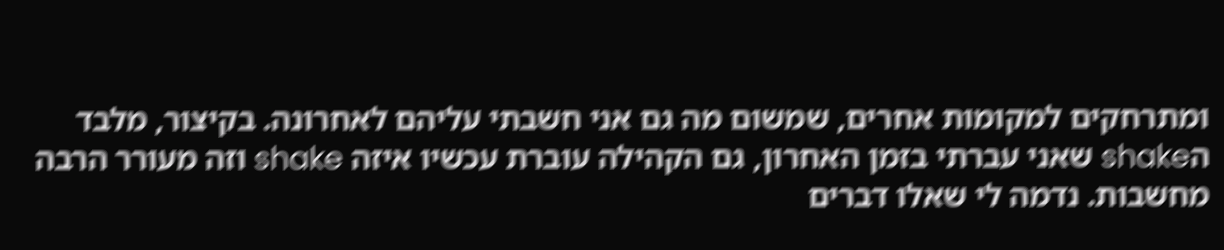ומתרחקים למקומות אחרים, שמשום מה גם אני חשבתי עליהם לאחרונה. בקיצור, מלבד הshake שאני עברתי בזמן האחרון, גם הקהילה עוברת עכשיו איזה shake וזה מעורר הרבה מחשבות. נדמה לי שאלו דברים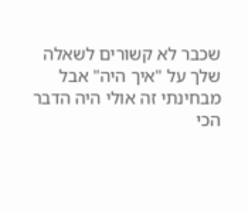שכבר לא קשורים לשאלה שלך על "איך היה" אבל מבחינתי זה אולי היה הדבר הכי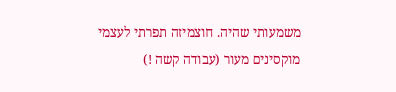משמעותי שהיה. חוצמיזה תפרתי לעצמי מוקסינים מעור (עבודה קשה !)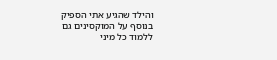והילד שהגיע אתי הספיק בנוסף על המוקסינים גם ללמוד כל מיני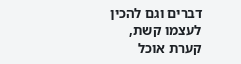דברים וגם להכין לעצמו קשת, קערת אוכל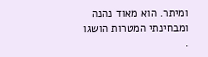ומיתר. הוא מאוד נהנה ומבחינתי המטרות הושגו
.